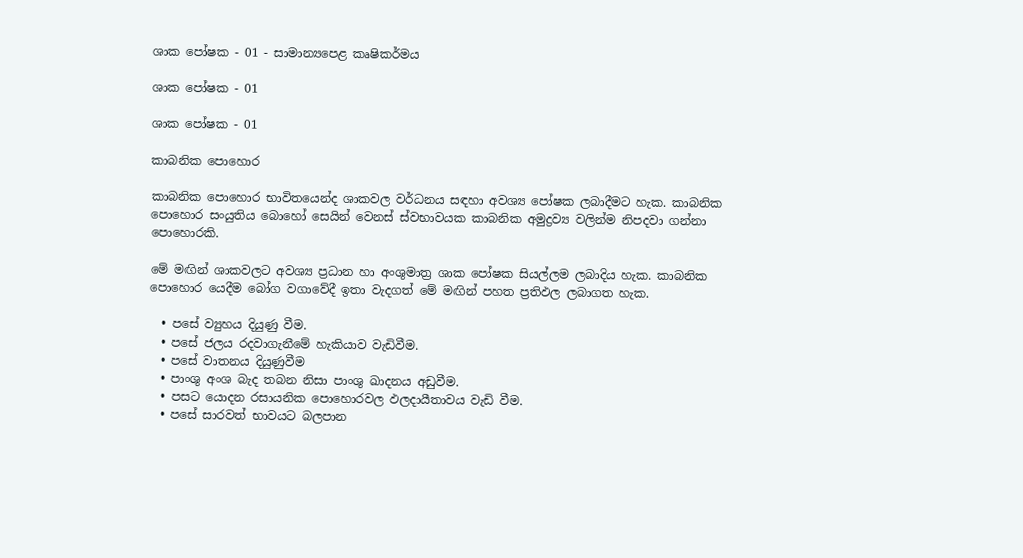ශාක පෝෂක - 01 - සාමාන්‍යපෙළ කෘෂිකර්මය

ශාක පෝෂක - 01

ශාක පෝෂක - 01

කාබනික පොහොර

කාබනික පොහොර භාවිතයෙන්ද ශාකවල වර්ධනය සඳහා අවශ්‍ය පෝෂක ලබාදීමට හැක. කාබනික පොහොර සංයුතිය බොහෝ සෙයින් වෙනස් ස්වභාවයක කාබනික අමුද්‍රව්‍ය වලින්ම නිපදවා ගන්නා පොහොරකි.

මේ මඟින් ශාකවලට අවශ්‍ය ප්‍රධාන හා අංශුමාත්‍ර ශාක පෝෂක සියල්ලම ලබාදිය හැක. කාබනික පොහොර යෙදීම බෝග වගාවේදී ඉතා වැදගත් මේ මඟින් පහත ප්‍රතිඵල ලබාගත හැක.

  • පසේ ව්‍යුහය දියුණු වීම.
  • පසේ ජලය රදවාගැනීමේ හැකියාව වැඩිවීම.
  • පසේ වාතනය දියුණුවීම
  • පාංශු අංශ බැද තබන නිසා පාංශු ඛාදනය අඩුවීම.
  • පසට යොදන රසායනික පොහොරවල ඵලදායීතාවය වැඩි වීම.
  • පසේ සාරවත් භාවයට බලපාන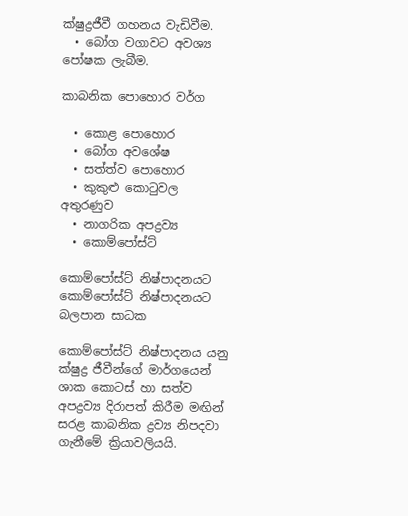ක්ෂුද්‍රජීවී ගහනය වැඩිවීම.
  • බෝග වගාවට අවශ්‍ය පෝෂක ලැබීම.

කාබනික පොහොර වර්ග

  • කොළ පොහොර
  • බෝග අවශේෂ
  • සත්ත්ව පොහොර
  • කුකුළු කොටුවල අතුරණුව
  • නාගරික අපද්‍රව්‍ය
  • කොම්පෝස්ට්

කොම්පෝස්ට් නිෂ්පාදනයට
කොම්පෝස්ට් නිෂ්පාදනයට බලපාන සාධක

කොම්පෝස්ට් නිෂ්පාදනය යනු ක්ෂුද්‍ර ජීවීන්ගේ මාර්ගයෙන් ශාක කොටස් හා සත්ව අපද්‍රව්‍ය දිරාපත් කිරීම මඟින් සරළ කාබනික ද්‍රව්‍ය නිපදවා ගැනීමේ ක්‍රියාවලියයි.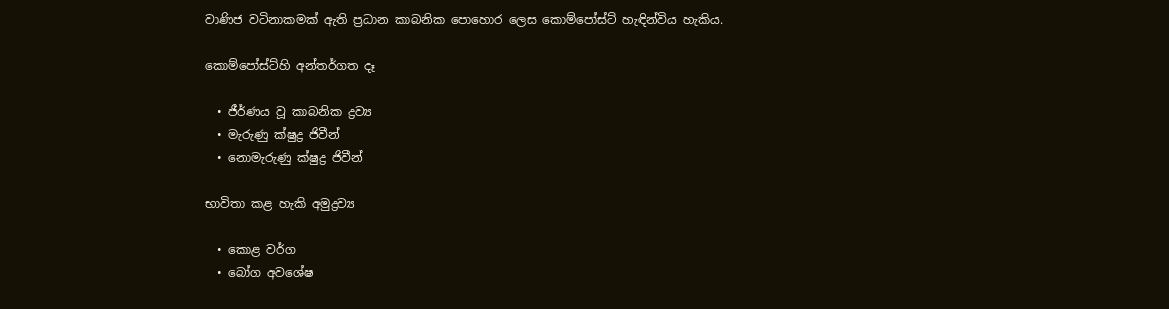වාණිජ වටිනාකමක් ඇති ප්‍රධාන කාබනික පොහොර ලෙස කොම්පෝස්ට් හැඳින්විය හැකිය.

කොම්පෝස්ට්හි අන්තර්ගත දෑ

  • ජීර්ණය වූ කාබනික ද්‍රව්‍ය
  • මැරුණු ක්ෂුද්‍ර ජිවීන්
  • නොමැරුණු ක්ෂුද්‍ර ජිවීන්

භාවිතා කළ හැකි අමුද්‍රව්‍ය

  • කොළ වර්ග
  • බෝග අවශේෂ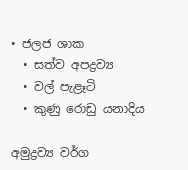• ජලජ ශාක
  • සත්ව අපද්‍රව්‍ය
  • වල් පැළෑටි
  • කුණු රොඩු යනාදිය

අමුද්‍රව්‍ය වර්ග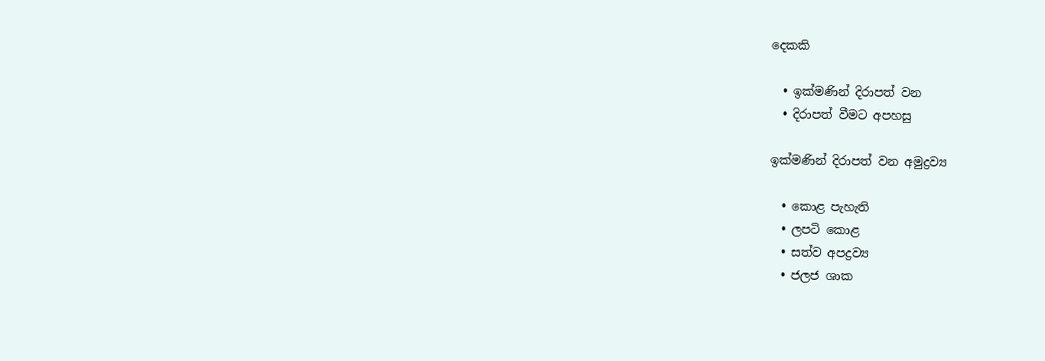දෙකකි

  • ඉක්මණින් දිරාපත් වන
  • දිරාපත් වීමට අපහසු

ඉක්මණින් දිරාපත් වන අමුද්‍රව්‍ය

  • කොළ පැහැති
  • ලපටි කොළ
  • සත්ව අපද්‍රව්‍ය
  • ජලජ ශාක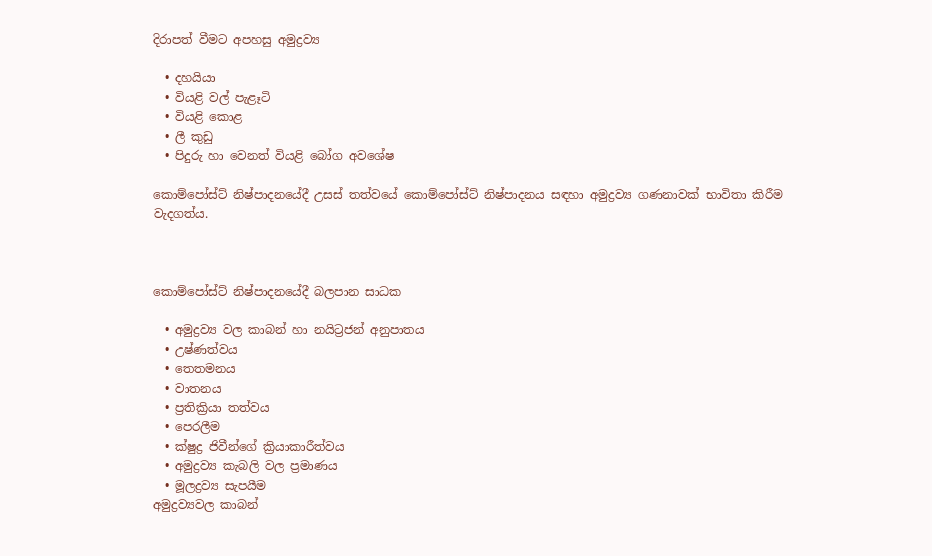දිරාපත් වීමට අපහසු අමුද්‍රව්‍ය

  • දහයියා
  • වියළි වල් පැළෑටි
  • වියළි කොළ
  • ලී කුඩු
  • පිදුරු හා වෙනත් වියළි බෝග අවශේෂ

කොම්පෝස්ට් නිෂ්පාදනයේදී උසස් තත්වයේ කොම්පෝස්ට් නිෂ්පාදනය සඳහා අමුද්‍රව්‍ය ගණනාවක් භාවිතා කිරීම වැදගත්ය.



කොම්පෝස්ට් නිෂ්පාදනයේදී බලපාන සාධක

  • අමුද්‍රව්‍ය වල කාබන් හා නයිට්‍රජන් අනුපාතය
  • උෂ්ණත්වය
  • තෙතමනය
  • වාතනය
  • ප්‍රතික්‍රියා තත්වය
  • පෙරලීම
  • ක්ෂුද්‍ර ජිවීන්ගේ ක්‍රියාකාරීත්වය
  • අමුද්‍රව්‍ය කැබලි වල ප්‍රමාණය
  • මූලද්‍රව්‍ය සැප‍යීම
අමුද්‍රව්‍යවල කාබන්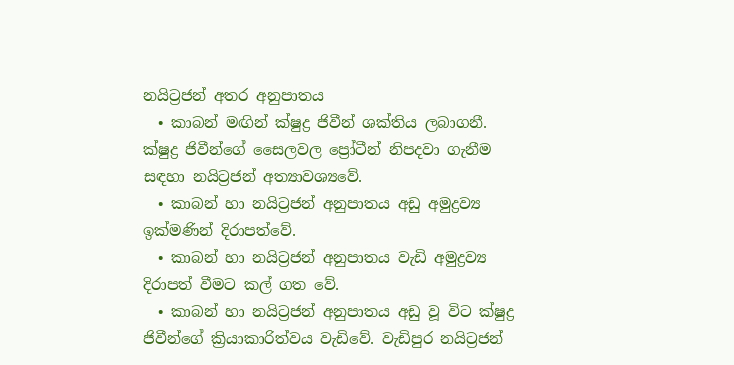නයිට්‍රජන් අතර අනුපාතය
  • කාබන් මඟින් ක්ෂුද්‍ර ජිවීන් ශක්තිය ලබාගනී. ක්ෂුද්‍ර ජිවීන්ගේ සෛලවල ප්‍රෝටීන් නිපදවා ගැනීම සඳහා නයිට්‍රජන් අත්‍යාවශ්‍යවේ.
  • කාබන් හා නයිට්‍රජන් අනුපාතය අඩු අමුද්‍රව්‍ය ඉක්මණින් දිරාපත්වේ.
  • කාබන් හා නයිට්‍රජන් අනුපාතය වැඩි අමුද්‍රව්‍ය දිරාපත් වීමට කල් ගත වේ.
  • කාබන් හා නයිට්‍රජන් අනුපාතය අඩු වූ විට ක්ෂුද්‍ර ජිවීන්ගේ ක්‍රියාකාරිත්වය වැඩිවේ. වැඩිපුර නයිට්‍රජන්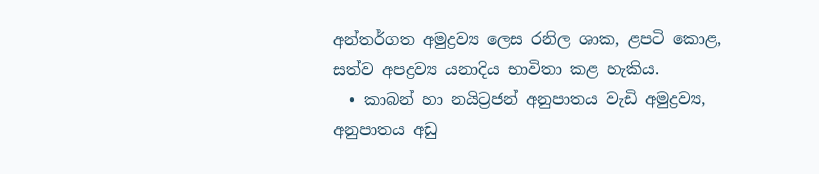අන්තර්ගත අමුද්‍රව්‍ය ලෙස රනිල ශාක, ළපටි කොළ, සත්ව අපද්‍රව්‍ය යනාදිය භාවිතා කළ හැකිය.
  • කාබන් හා නයිට්‍රජන් අනුපාතය වැඩි අමුද්‍රව්‍ය, අනුපාතය අඩු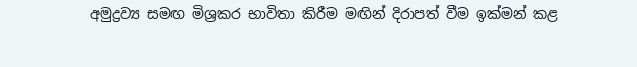අමුද්‍රව්‍ය සමඟ මිශ්‍රකර භාවිතා කිරීම මඟින් දිරාපත් වීම ඉක්මන් කළ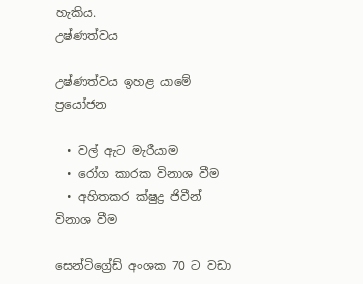හැකිය.
උෂ්ණත්වය

උෂ්ණත්වය ඉහළ යාමේ ප්‍රයෝජන

  • වල් ඇට මැරීයාම
  • රෝග කාරක විනාශ වීම
  • අහිතකර ක්ෂුද්‍ර ජිවීන් විනාශ වීම

සෙන්ටිග්‍රේඩ් අංශක 70 ට වඩා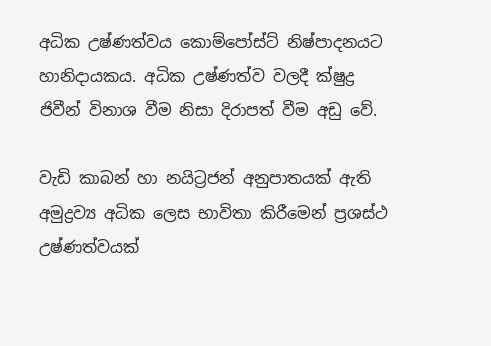අධික උෂ්ණත්වය කොම්පෝස්ට් නිෂ්පාදනයට හානිදායකය. අධික උෂ්ණත්ව වලදී ක්ෂුද්‍ර ජිවීන් විනාශ වීම නිසා දිරාපත් වීම අඩු වේ.

වැඩි කාබන් හා නයිට්‍රජන් අනුපාතයක් ඇති අමුද්‍රව්‍ය අධික ලෙස භාවිතා කිරීමෙන් ප්‍රශස්ථ උෂ්ණත්වයක්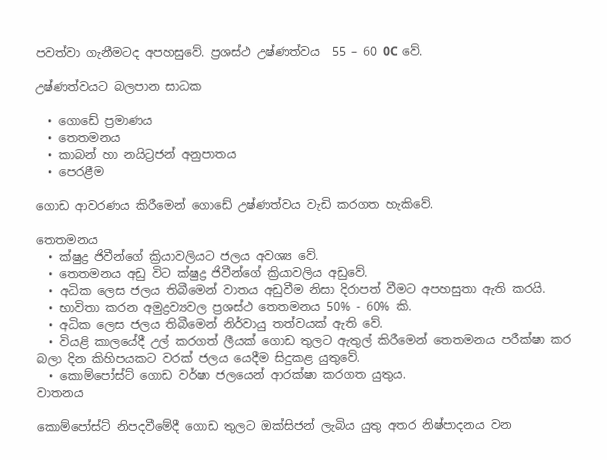පවත්වා ගැනීමටද අපහසුවේ. ප්‍රශස්ථ උෂ්ණත්වය  55 – 60 0C වේ.

උෂ්ණත්වයට බලපාන සාධක

  • ගොඩේ ප්‍රමාණය
  • තෙතමනය
  • කාබන් හා නයිට්‍රජන් අනුපාතය
  • පෙරළීම

ගොඩ ආවරණය කිරීමෙන් ගොඩේ උෂ්ණත්වය වැඩි කරගත හැකිවේ.

තෙතමනය
  • ක්ෂුද්‍ර ජිවීන්ගේ ක්‍රියාවලියට ජලය අවශ්‍ය වේ.
  • තෙතමනය අඩු විට ක්ෂුද්‍ර ජිවීන්ගේ ක්‍රියාවලිය අඩුවේ.
  • අධික ලෙස ජලය තිබීමෙන් වාතය අඩුවීම නිසා දිරාපත් වීමට අපහසුතා ඇති කරයි.
  • භාවිතා කරන අමුද්‍රව්‍යවල ප්‍රශස්ථ තෙතමනය 50% - 60% කි.
  • අධික ලෙස ජලය තිබීමෙන් නිර්වායු තත්වයක් ඇති වේ.
  • වියළි කාලයේදී උල් කරගත් ලීයක් ගොඩ තුලට ඇතුල් කිරීමෙන් තෙතමනය පරීක්ෂා කර බලා දින කිහිපයකට වරක් ජලය යෙදීම සිදුකළ යුතුවේ.
  • කොම්පෝස්ට් ගොඩ වර්ෂා ජලයෙන් ආරක්ෂා කරගත යුතුය.
වාතනය

කොම්පෝස්ට් නිපදවීමේදී ගොඩ තුලට ඔක්සිජන් ලැබිය යුතු අතර නිෂ්පාදනය වන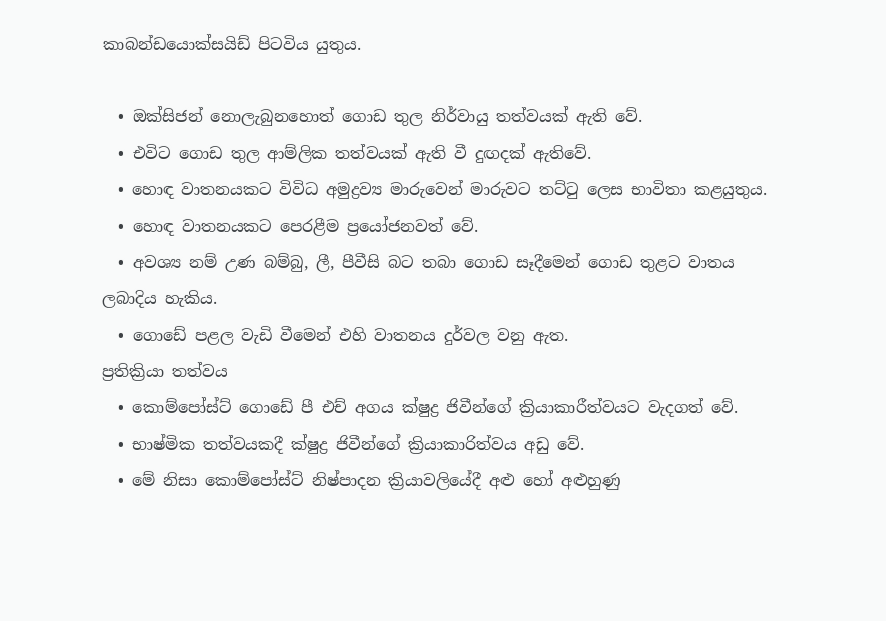කාබන්ඩයොක්සයිඩ් පිටවිය යුතුය.

  • ඔක්සිජන් ‍නොලැබුනහොත් ගොඩ තුල නිර්වායු තත්වයක් ඇති වේ.
  • එවිට ගොඩ තුල ආම්ලික තත්වයක් ඇති වී දුඟදක් ඇතිවේ.
  • හොඳ වාතනයකට විවිධ අමුද්‍රව්‍ය මාරුවෙන් මාරුවට තට්ටු ලෙස භාවිතා කළයුතුය.
  • හොඳ වාතනයකට පෙරළීම ප්‍රයෝජනවත් වේ.
  • අවශ්‍ය නම් උණ බම්බු, ලී, පීවීසි බට තබා ගොඩ සෑදීමෙන් ගොඩ තුළට වාතය ලබාදිය හැකිය.
  • ගොඩේ පළල වැඩි වීමෙන් එහි වාතනය දුර්වල වනු ඇත.
ප්‍රතික්‍රියා තත්වය
  • කොම්පෝස්ට් ගොඩේ පී එච් අගය ක්ෂුද්‍ර ජිවීන්ගේ ක්‍රියාකාරීත්වයට වැදගත් වේ.
  • භාෂ්මික තත්වයකදී ක්ෂුද්‍ර ජිවීන්ගේ ක්‍රියාකාරිත්වය අඩු වේ.
  • මේ නිසා කොම්පෝස්ට් නිෂ්පාදන ක්‍රියාවලියේදී අළු හෝ අළුහුණු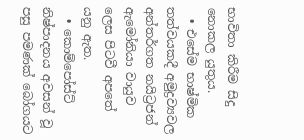භාවිතා කිරීම සිදු නොකල යුතුය.
  • එසේම භාෂ්මික තත්වයකදී අමුද්‍රව්‍යවල අන්තර්ගත නයිට්‍රජන් ඇමෝනියා වායුව ලෙස පිටවී අපතේ යනු ඇත.
  • කොම්පෝස්ට් නිෂ්පාදනය අවසන් වූ පසු පමණක් බෝගයට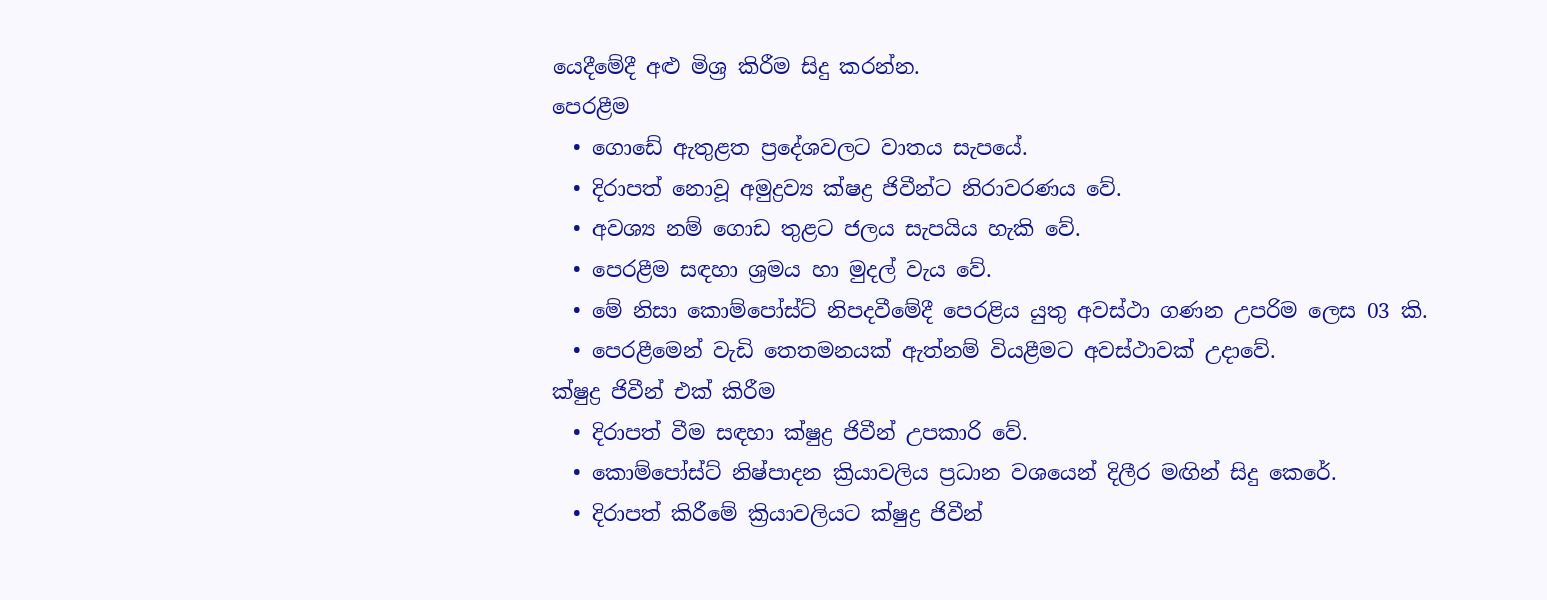යෙදීමේදී අළු මිශ්‍ර කිරීම සිදු කරන්න.
පෙරළීම
  • ගොඩේ ඇතුළත ප්‍රදේශවලට වාතය සැපයේ.
  • දිරාපත් නොවූ අමුද්‍රව්‍ය ක්ෂද්‍ර ජිවීන්ට නිරාවරණය වේ.
  • අවශ්‍ය නම් ගොඩ තුළට ජලය සැපයිය හැකි වේ.
  • පෙරළීම සඳහා ශ්‍රමය හා මුදල් වැය වේ.
  • මේ නිසා කොම්පෝස්ට් නිපදවීමේදී පෙරළිය යුතු අවස්ථා ගණන උපරිම ලෙස 03 කි.
  • පෙරළීමෙන් වැඩි තෙතමනයක් ඇත්නම් වියළීමට අවස්ථාවක් උදාවේ.
ක්ෂුද්‍ර ජිවීන් එක් කිරීම
  • දිරාපත් වීම සඳහා ක්ෂුද්‍ර ජිවීන් උපකාරි වේ.
  • කොම්පෝස්ට් නිෂ්පාදන ක්‍රියාවලිය ප්‍රධාන වශයෙන් දිලීර මඟින් සිදු කෙරේ.
  • දිරාපත් කිරීමේ ක්‍රියාවලියට ක්ෂුද්‍ර ජිවීන්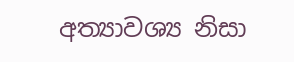අත්‍යාවශ්‍ය නිසා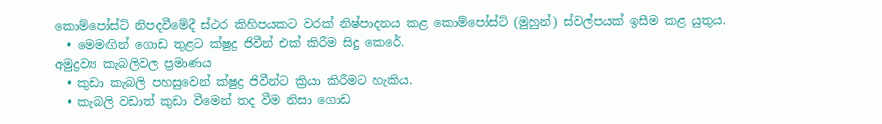කොම්පෝස්ට් නිපදවීමේදී ස්ථර කිහිපයකට වරක් නිෂ්පාදනය කළ කොම්පෝස්ට් (මුහුන්) ස්වල්පයක් ඉසීම කළ යුතුය.
  • මෙමඟින් ගොඩ තුළට ක්ෂුද්‍ර ජිවීන් එක් කිරීම සිදු කෙරේ.
අමුද්‍රව්‍ය කැබලිවල ප්‍රමාණය
  • කුඩා කැබලි පහසුවෙන් ක්ෂුද්‍ර ජිවීන්ට ක්‍රියා කිරීමට හැකිය.
  • කැබලි වඩාත් කුඩා වීමෙන් තද වීම නිසා ගොඩ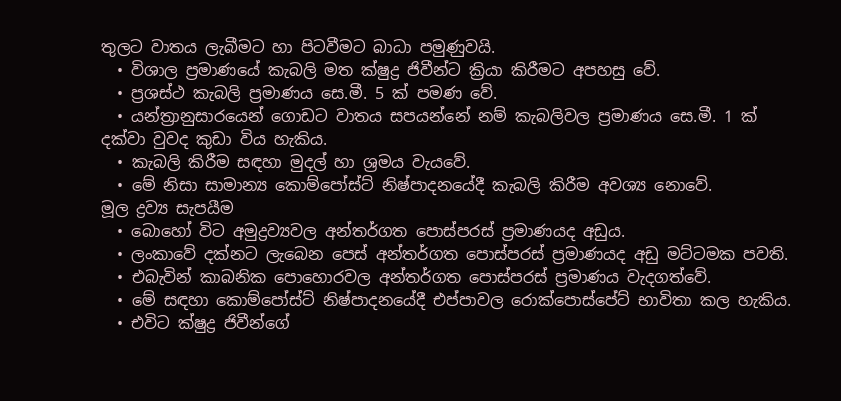තුලට වාතය ලැබීමට හා පිටවීමට බාධා පමුණුවයි.
  • විශාල ප්‍රමාණයේ කැබලි මත ක්ෂුද්‍ර ජිවීන්ට ක්‍රියා කිරීමට අපහසු වේ.
  • ප්‍රශස්ථ කැබලි ප්‍රමාණය සෙ.මී. 5 ක් පමණ වේ.
  • යන්ත්‍රානුසාරයෙන් ගොඩට වාතය සපයන්නේ නම් කැබලිවල ප්‍රමාණය සෙ.මී. 1 ක් දක්වා වුවද කුඩා විය හැකිය.
  • කැබලි කිරීම සඳහා මුදල් හා ශ්‍රමය වැයවේ.
  • මේ නිසා සාමාන්‍ය කොම්පෝස්ට් නිෂ්පාදනයේදී කැබලි කිරීම අවශ්‍ය නොවේ.
මූල ද්‍රව්‍ය සැපයීම
  • බොහෝ විට අමුද්‍රව්‍යවල අන්තර්ගත පොස්පරස් ප්‍රමාණයද අඩුය.
  • ලංකාවේ දක්නට ලැබෙන ප‍ෙස් අන්තර්ගත පොස්පරස් ප්‍රමාණයද අඩු මට්ටමක පවති.
  • එබැවින් කාබනික පොහොරවල අන්තර්ගත පොස්පරස් ප්‍රමාණය වැදගත්වේ.
  • මේ සඳහා කොම්පෝස්ට් නිෂ්පාදනයේදී එප්පාවල රොක්පොස්පේට් භාවිතා කල හැකිය.
  • එවිට ක්ෂුද්‍ර ජිවීන්ගේ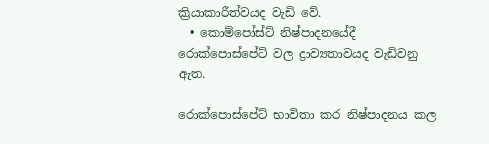ක්‍රියාකාරීත්වයද වැඩි වේ.
  • කොම්පෝස්ට් නිෂ්පාදනයේදී රොක්පොස්පේට් වල ද්‍රාව්‍යතාවයද වැඩිවනු ඇත.

රොක්පොස්පේට් භාවිතා කර නිෂ්පාදනය කල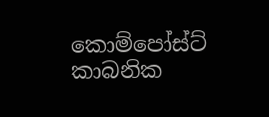කොම්පෝස්ට් කාබනික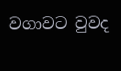වගාවට වුවද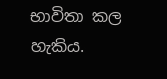භාවිතා කල හැකිය.